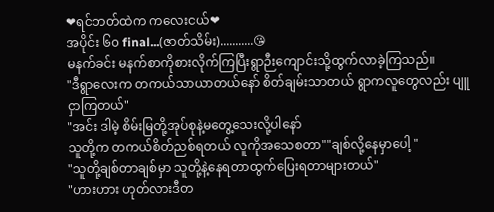❤ရင်ဘတ်ထဲက ကလေးငယ်❤
အပိုင်း ၆၀ final...(ဇာတ်သိမ်း)...........😘
မနက်ခင်း မနက်စာကိုစားလိုက်ကြပြီးရွာဉီးကျောင်းသို့ထွက်လာခဲ့ကြသည်။
"ဒီရွာလေးက တကယ်သာယာတယ်နော် စိတ်ချမ်းသာတယ် ရွာကလူတွေလည်း ပျူငှာကြတယ်"
"အင်း ဒါမဲ့ စိမ်းမြတို့အုပ်စုနဲ့မတွေ့သေးလို့ပါနော်
သူတို့က တကယ်စိတ်ညစ်ရတယ် လူကိုအသေစတာ""ချစ်လို့နေမှာပေါ့ "
"သူတို့ချစ်တာချစ်မှာ သူတို့နဲ့နေရတာထွက်ပြေးရတာများတယ်"
"ဟားဟား ဟုတ်လားဒီတ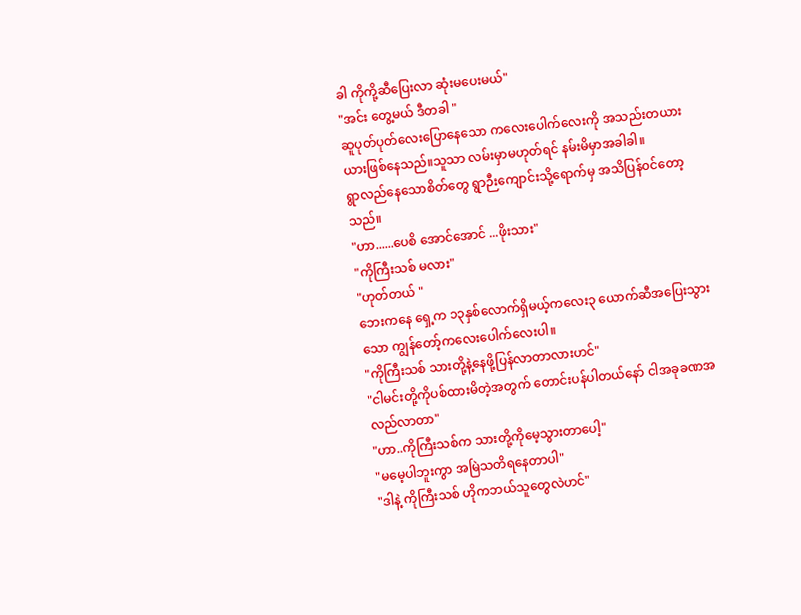ခါ ကိုကို့ဆီပြေးလာ ဆုံးမပေးမယ်"
"အင်း တွေ့မယ် ဒီတခါ "
ဆူပုတ်ပုတ်လေးပြောနေသော ကလေးပေါက်လေးကို အသည်းတယားယားဖြစ်နေသည်။သူသာ လမ်းမှာမဟုတ်ရင် နမ်းမိမှာအခါခါ။
ရွာလည်နေသောစိတ်တွေ ရွာဉီးကျောင်းသို့ရောက်မှ အသိပြန်၀င်တော့သည်။
"ဟာ......ပေစိ အောင်အောင် ...ဖိုးသား"
"ကိုကြီးသစ် မလား"
"ဟုတ်တယ် "
ဘေးကနေ ရှေ့က ၁၃နှစ်လောက်ရှိမယ့်ကလေး၃ ယောက်ဆီအပြေးသွားသော ကျွန်တော့်ကလေးပေါက်လေးပါ။
"ကိုကြီးသစ် သားတို့နဲ့နေဖို့ပြန်လာတာလားဟင်"
"ငါမင်းတို့ကိုပစ်ထားမိတဲ့အတွက် တောင်းပန်ပါတယ်နော် ငါအခုခဏအလည်လာတာ"
"ဟာ..ကိုကြီးသစ်က သားတို့ကိုမေ့သွားတာပေါ့"
"မမေ့ပါဘူးကွာ အမြဲသတိရနေတာပါ"
"ဒါနဲ့ ကိုကြီးသစ် ဟိုကဘယ်သူတွေလဲဟင်"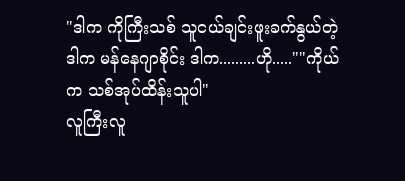"ဒါက ကိုကြီးသစ် သူငယ်ချင်းဖူးခက်နွယ်တဲ့
ဒါက မန်နေဂျာစိုင်း ဒါက.........ဟို.....""ကိုယ်က သစ်အုပ်ထိန်းသူပါ"
လူကြီးလူ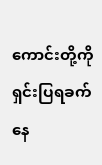ကောင်းတို့ကိုရှင်းပြရခက်နေ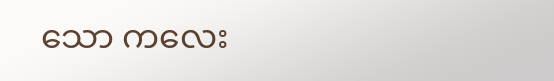သော ကလေး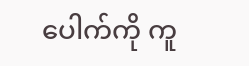ပေါက်ကို ကူ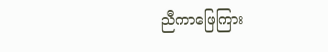ညီကာဖြေကြား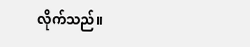လိုက်သည်။